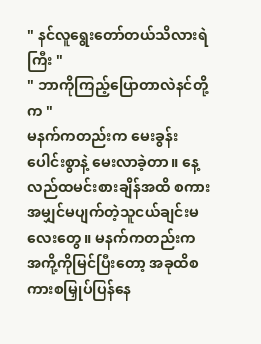" နင်လူရွေးတော်တယ်သိလားရဲကြီး "
" ဘာကိုကြည့်ပြောတာလဲနင်တို့က "
မနက်ကတည်းက မေးခွန်းပေါင်းစွာနဲ့ မေးလာခဲ့တာ။ နေ့လည်ထမင်းစားချိန်အထိ စကားအမျှင်မပျက်တဲ့သူငယ်ချင်းမလေးတွေ။ မနက်ကတည်းက အကို့ကိုမြင်ပြီးတော့ အခုထိစကားစမြှုပ်ပြန်နေ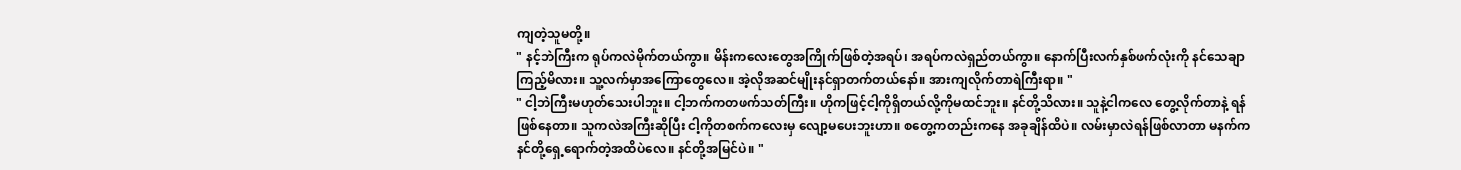ကျတဲ့သူမတို့။
" နင့်ဘဲကြီးက ရုပ်ကလဲမိုက်တယ်ကွာ။ မိန်းကလေးတွေအကြိုက်ဖြစ်တဲ့အရပ်၊ အရပ်ကလဲရှည်တယ်ကွာ။ နောက်ပြီးလက်နှစ်ဖက်လုံးကို နင်သေချာကြည့်မိလား။ သူ့လက်မှာအကြောတွေလေ။ အဲ့လိုအဆင်မျိုးနင်ရှာတက်တယ်နော်။ အားကျလိုက်တာရဲကြီးရာ။ "
" ငါ့ဘဲကြီးမဟုတ်သေးပါဘူး။ ငါ့ဘက်ကတဖက်သတ်ကြီး။ ဟိုကဖြင့်ငါ့ကိုရှိတယ်လို့ကိုမထင်ဘူး။ နင်တို့သိလား။ သူနဲ့ငါကလေ တွေ့လိုက်တာနဲ့ ရန်ဖြစ်နေတာ။ သူကလဲအကြီးဆိုပြီး ငါ့ကိုတစက်ကလေးမှ လျော့မပေးဘူးဟာ။ စတွေ့ကတည်းကနေ အခုချိန်ထိပဲ။ လမ်းမှာလဲရန်ဖြစ်လာတာ မနက်ကနင်တို့ရှေ့ရောက်တဲ့အထိပဲလေ။ နင်တို့အမြင်ပဲ။ "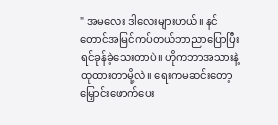" အမလေး ဒါလေးများဟယ်။ နင်တောင်အမြင်ကပ်တယ်ဘာညာပြောပြီး ရင်ခုန်ခဲ့သေးတာပဲ။ ဟိုကဘာအသားနဲ့ထုထားတာမို့လဲ။ ရေးကမဆင်းတော့ မြှောင်းဖောက်ပေး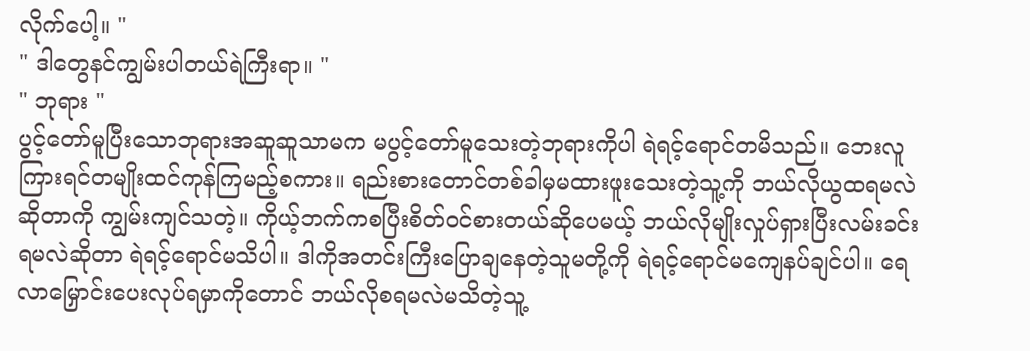လိုက်ပေါ့။ "
" ဒါတွေနင်ကျွမ်းပါတယ်ရဲကြီးရာ။ "
" ဘုရား "
ပွင့်တော်မူပြီးသောဘုရားအဆူဆူသာမက မပွင့်တော်မူသေးတဲ့ဘုရားကိုပါ ရဲရင့်ရောင်တမိသည်။ ဘေးလူကြားရင်တမျိုးထင်ကုန်ကြမည့်စကား။ ရည်းစားတောင်တစ်ခါမှမထားဖူးသေးတဲ့သူ့ကို ဘယ်လိုယွထရမလဲဆိုတာကို ကျွမ်းကျင်သတဲ့။ ကိုယ့်ဘက်ကစပြီးစိတ်ဝင်စားတယ်ဆိုပေမယ့် ဘယ်လိုမျိုးလှုပ်ရှားပြီးလမ်းခင်းရမလဲဆိုတာ ရဲရင့်ရောင်မသိပါ။ ဒါကိုအတင်းကြီးပြောချနေတဲ့သူမတို့ကို ရဲရင့်ရောင်မကျေနပ်ချင်ပါ။ ရေလာမြှောင်းပေးလုပ်ရမှာကိုတောင် ဘယ်လိုစရမလဲမသိတဲ့သူ့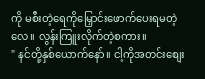ကို မစီးတဲ့ရေကိုမြှောင်းဖောက်ပေးရမတဲ့လေ။ လွန်းကြူးလိုက်တဲ့စကား။
" နင်တို့နှစ်ယောက်နော်။ ငါ့ကိုအတင်းစျေး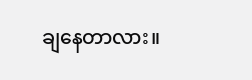ချနေတာလား။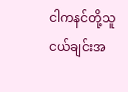ငါကနင်တို့သူငယ်ချင်းအ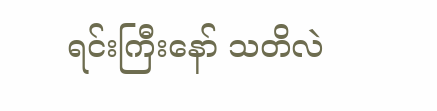ရင်းကြီးနော် သတိလဲ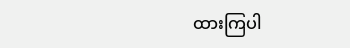ထားကြပါ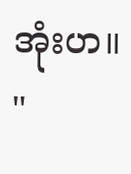အုံးဟ။ "